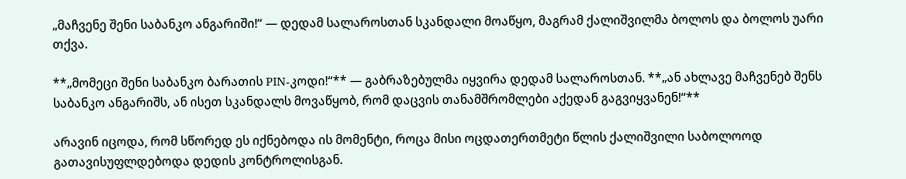„მაჩვენე შენი საბანკო ანგარიში!“ — დედამ სალაროსთან სკანდალი მოაწყო, მაგრამ ქალიშვილმა ბოლოს და ბოლოს უარი თქვა.

**„მომეცი შენი საბანკო ბარათის PIN-კოდი!“** — გაბრაზებულმა იყვირა დედამ სალაროსთან. **„ან ახლავე მაჩვენებ შენს საბანკო ანგარიშს, ან ისეთ სკანდალს მოვაწყობ, რომ დაცვის თანამშრომლები აქედან გაგვიყვანენ!“**

არავინ იცოდა, რომ სწორედ ეს იქნებოდა ის მომენტი, როცა მისი ოცდათერთმეტი წლის ქალიშვილი საბოლოოდ გათავისუფლდებოდა დედის კონტროლისგან.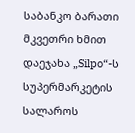საბანკო ბარათი მკვეთრი ხმით დაეჯახა „Silpo“-ს სუპერმარკეტის სალაროს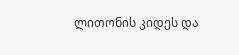ლითონის კიდეს და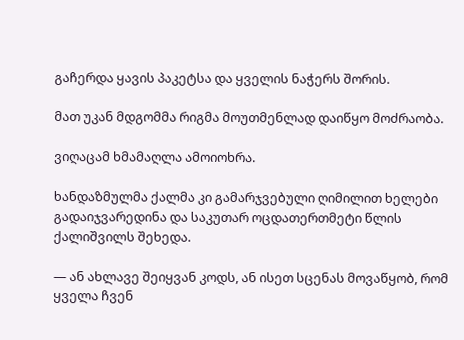გაჩერდა ყავის პაკეტსა და ყველის ნაჭერს შორის.

მათ უკან მდგომმა რიგმა მოუთმენლად დაიწყო მოძრაობა.

ვიღაცამ ხმამაღლა ამოიოხრა.

ხანდაზმულმა ქალმა კი გამარჯვებული ღიმილით ხელები გადაიჯვარედინა და საკუთარ ოცდათერთმეტი წლის ქალიშვილს შეხედა.

— ან ახლავე შეიყვან კოდს, ან ისეთ სცენას მოვაწყობ, რომ ყველა ჩვენ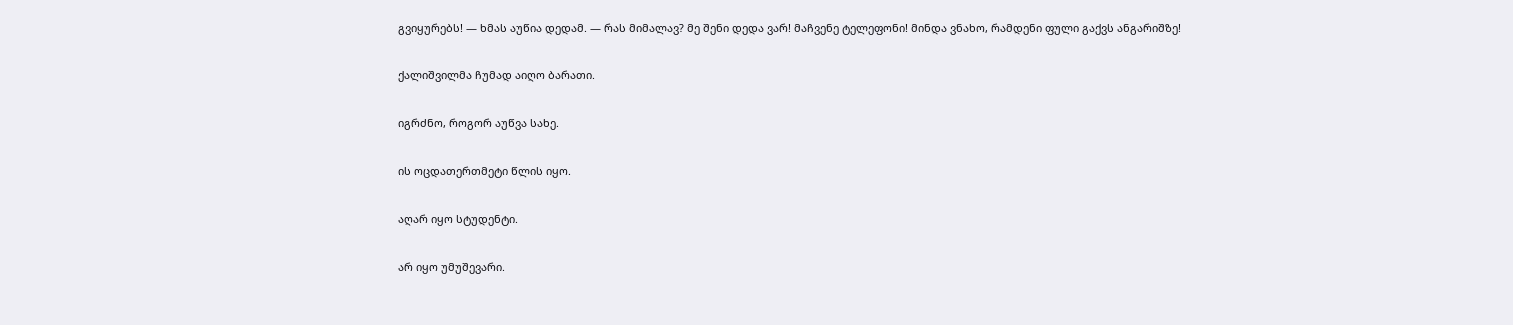გვიყურებს! — ხმას აუწია დედამ. — რას მიმალავ? მე შენი დედა ვარ! მაჩვენე ტელეფონი! მინდა ვნახო, რამდენი ფული გაქვს ანგარიშზე!

ქალიშვილმა ჩუმად აიღო ბარათი.

იგრძნო, როგორ აუწვა სახე.

ის ოცდათერთმეტი წლის იყო.

აღარ იყო სტუდენტი.

არ იყო უმუშევარი.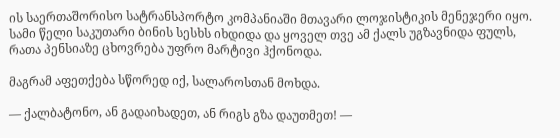ის საერთაშორისო სატრანსპორტო კომპანიაში მთავარი ლოჯისტიკის მენეჯერი იყო. სამი წელი საკუთარი ბინის სესხს იხდიდა და ყოველ თვე ამ ქალს უგზავნიდა ფულს, რათა პენსიაზე ცხოვრება უფრო მარტივი ჰქონოდა.

მაგრამ აფეთქება სწორედ იქ, სალაროსთან მოხდა.

— ქალბატონო, ან გადაიხადეთ, ან რიგს გზა დაუთმეთ! —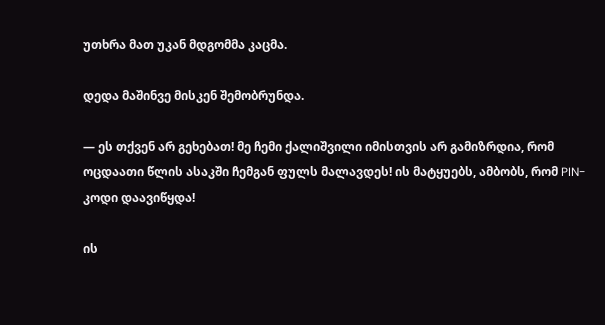უთხრა მათ უკან მდგომმა კაცმა.

დედა მაშინვე მისკენ შემობრუნდა.

— ეს თქვენ არ გეხებათ! მე ჩემი ქალიშვილი იმისთვის არ გამიზრდია, რომ ოცდაათი წლის ასაკში ჩემგან ფულს მალავდეს! ის მატყუებს, ამბობს, რომ PIN-კოდი დაავიწყდა!

ის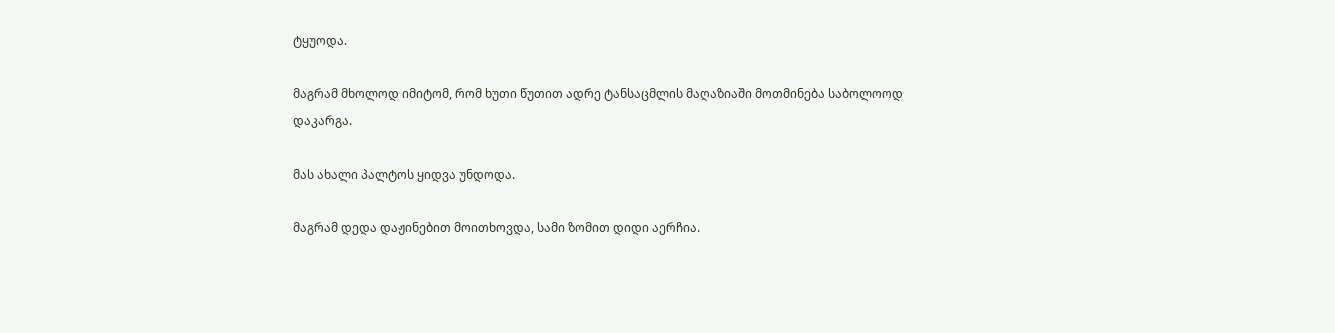ტყუოდა.

მაგრამ მხოლოდ იმიტომ, რომ ხუთი წუთით ადრე ტანსაცმლის მაღაზიაში მოთმინება საბოლოოდ დაკარგა.

მას ახალი პალტოს ყიდვა უნდოდა.

მაგრამ დედა დაჟინებით მოითხოვდა, სამი ზომით დიდი აერჩია.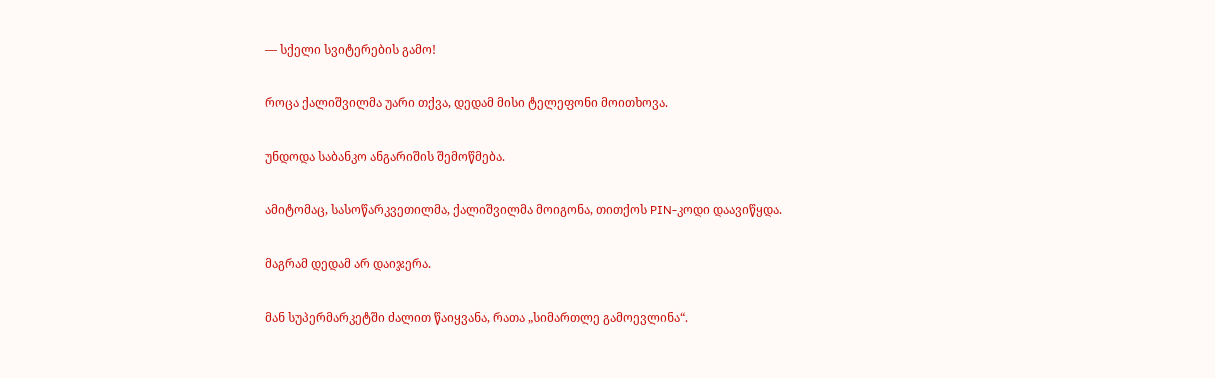— სქელი სვიტერების გამო!

როცა ქალიშვილმა უარი თქვა, დედამ მისი ტელეფონი მოითხოვა.

უნდოდა საბანკო ანგარიშის შემოწმება.

ამიტომაც, სასოწარკვეთილმა, ქალიშვილმა მოიგონა, თითქოს PIN-კოდი დაავიწყდა.

მაგრამ დედამ არ დაიჯერა.

მან სუპერმარკეტში ძალით წაიყვანა, რათა „სიმართლე გამოევლინა“.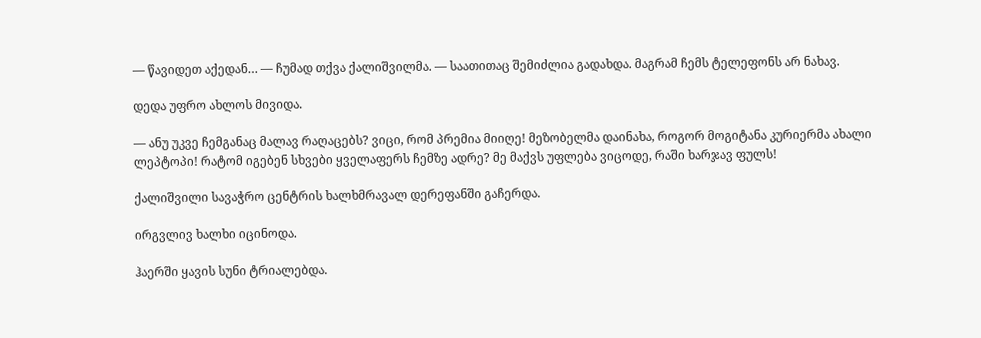— წავიდეთ აქედან… — ჩუმად თქვა ქალიშვილმა. — საათითაც შემიძლია გადახდა. მაგრამ ჩემს ტელეფონს არ ნახავ.

დედა უფრო ახლოს მივიდა.

— ანუ უკვე ჩემგანაც მალავ რაღაცებს? ვიცი, რომ პრემია მიიღე! მეზობელმა დაინახა, როგორ მოგიტანა კურიერმა ახალი ლეპტოპი! რატომ იგებენ სხვები ყველაფერს ჩემზე ადრე? მე მაქვს უფლება ვიცოდე, რაში ხარჯავ ფულს!

ქალიშვილი სავაჭრო ცენტრის ხალხმრავალ დერეფანში გაჩერდა.

ირგვლივ ხალხი იცინოდა.

ჰაერში ყავის სუნი ტრიალებდა.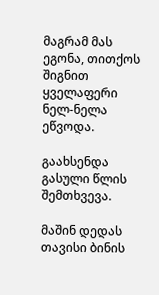მაგრამ მას ეგონა, თითქოს შიგნით ყველაფერი ნელ-ნელა ეწვოდა.

გაახსენდა გასული წლის შემთხვევა.

მაშინ დედას თავისი ბინის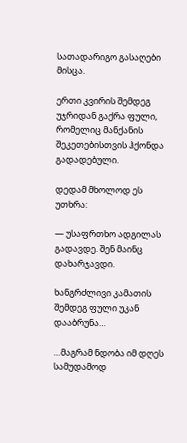სათადარიგო გასაღები მისცა.

ერთი კვირის შემდეგ უჯრიდან გაქრა ფული, რომელიც მანქანის შეკეთებისთვის ჰქონდა გადადებული.

დედამ მხოლოდ ეს უთხრა:

— უსაფრთხო ადგილას გადავდე. შენ მაინც დახარჯავდი.

ხანგრძლივი კამათის შემდეგ ფული უკან დააბრუნა…

…მაგრამ ნდობა იმ დღეს სამუდამოდ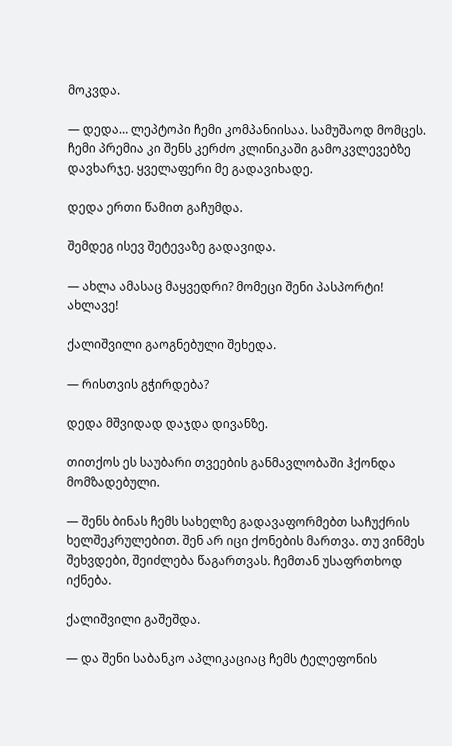მოკვდა.

— დედა… ლეპტოპი ჩემი კომპანიისაა. სამუშაოდ მომცეს. ჩემი პრემია კი შენს კერძო კლინიკაში გამოკვლევებზე დავხარჯე. ყველაფერი მე გადავიხადე.

დედა ერთი წამით გაჩუმდა.

შემდეგ ისევ შეტევაზე გადავიდა.

— ახლა ამასაც მაყვედრი? მომეცი შენი პასპორტი! ახლავე!

ქალიშვილი გაოგნებული შეხედა.

— რისთვის გჭირდება?

დედა მშვიდად დაჯდა დივანზე.

თითქოს ეს საუბარი თვეების განმავლობაში ჰქონდა მომზადებული.

— შენს ბინას ჩემს სახელზე გადავაფორმებთ საჩუქრის ხელშეკრულებით. შენ არ იცი ქონების მართვა. თუ ვინმეს შეხვდები, შეიძლება წაგართვას. ჩემთან უსაფრთხოდ იქნება.

ქალიშვილი გაშეშდა.

— და შენი საბანკო აპლიკაციაც ჩემს ტელეფონის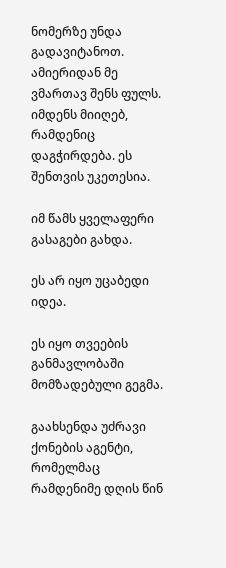ნომერზე უნდა გადავიტანოთ. ამიერიდან მე ვმართავ შენს ფულს. იმდენს მიიღებ, რამდენიც დაგჭირდება. ეს შენთვის უკეთესია.

იმ წამს ყველაფერი გასაგები გახდა.

ეს არ იყო უცაბედი იდეა.

ეს იყო თვეების განმავლობაში მომზადებული გეგმა.

გაახსენდა უძრავი ქონების აგენტი, რომელმაც რამდენიმე დღის წინ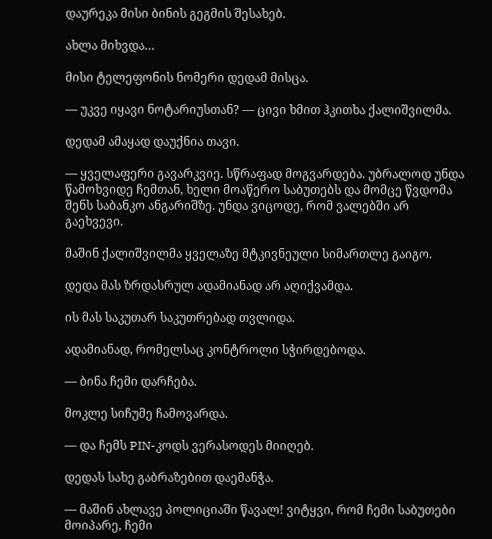დაურეკა მისი ბინის გეგმის შესახებ.

ახლა მიხვდა…

მისი ტელეფონის ნომერი დედამ მისცა.

— უკვე იყავი ნოტარიუსთან? — ცივი ხმით ჰკითხა ქალიშვილმა.

დედამ ამაყად დაუქნია თავი.

— ყველაფერი გავარკვიე. სწრაფად მოგვარდება. უბრალოდ უნდა წამოხვიდე ჩემთან, ხელი მოაწერო საბუთებს და მომცე წვდომა შენს საბანკო ანგარიშზე. უნდა ვიცოდე, რომ ვალებში არ გაეხვევი.

მაშინ ქალიშვილმა ყველაზე მტკივნეული სიმართლე გაიგო.

დედა მას ზრდასრულ ადამიანად არ აღიქვამდა.

ის მას საკუთარ საკუთრებად თვლიდა.

ადამიანად, რომელსაც კონტროლი სჭირდებოდა.

— ბინა ჩემი დარჩება.

მოკლე სიჩუმე ჩამოვარდა.

— და ჩემს PIN-კოდს ვერასოდეს მიიღებ.

დედას სახე გაბრაზებით დაემანჭა.

— მაშინ ახლავე პოლიციაში წავალ! ვიტყვი, რომ ჩემი საბუთები მოიპარე, ჩემი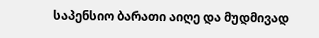საპენსიო ბარათი აიღე და მუდმივად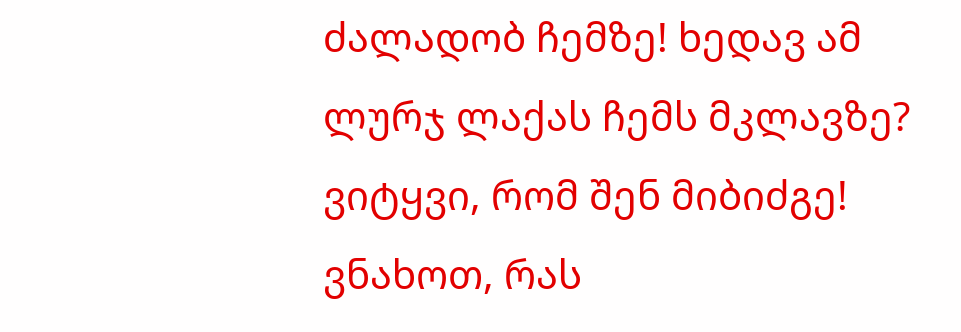ძალადობ ჩემზე! ხედავ ამ ლურჯ ლაქას ჩემს მკლავზე? ვიტყვი, რომ შენ მიბიძგე! ვნახოთ, რას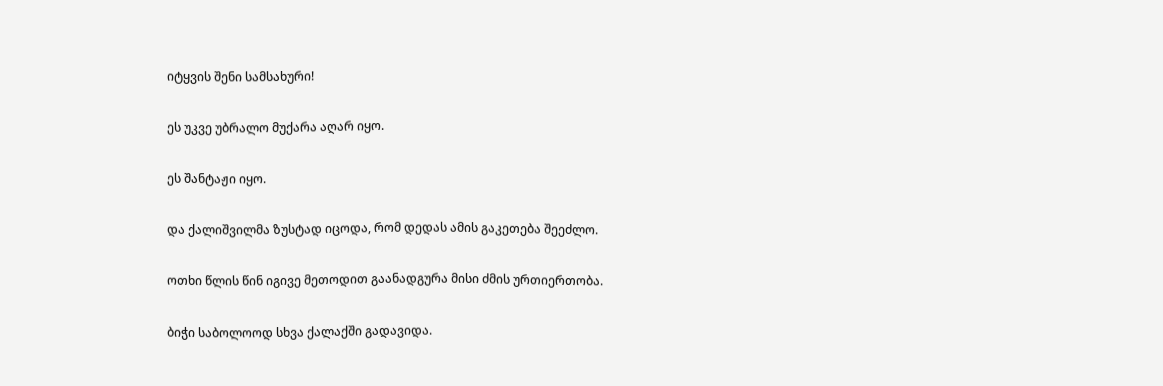იტყვის შენი სამსახური!

ეს უკვე უბრალო მუქარა აღარ იყო.

ეს შანტაჟი იყო.

და ქალიშვილმა ზუსტად იცოდა, რომ დედას ამის გაკეთება შეეძლო.

ოთხი წლის წინ იგივე მეთოდით გაანადგურა მისი ძმის ურთიერთობა.

ბიჭი საბოლოოდ სხვა ქალაქში გადავიდა.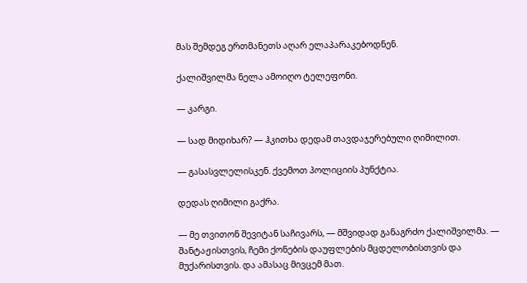მას შემდეგ ერთმანეთს აღარ ელაპარაკებოდნენ.

ქალიშვილმა ნელა ამოიღო ტელეფონი.

— კარგი.

— სად მიდიხარ? — ჰკითხა დედამ თავდაჯერებული ღიმილით.

— გასასვლელისკენ. ქვემოთ პოლიციის პუნქტია.

დედას ღიმილი გაქრა.

— მე თვითონ შევიტან საჩივარს, — მშვიდად განაგრძო ქალიშვილმა. — შანტაჟისთვის, ჩემი ქონების დაუფლების მცდელობისთვის და მუქარისთვის. და ამასაც მივცემ მათ.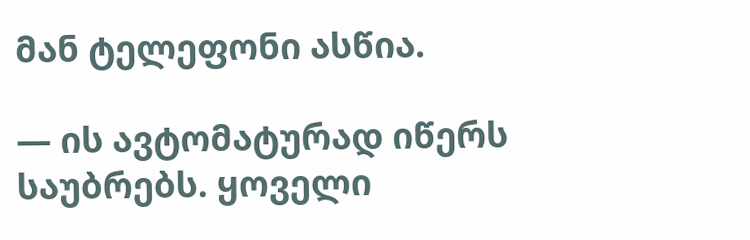მან ტელეფონი ასწია.

— ის ავტომატურად იწერს საუბრებს. ყოველი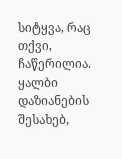სიტყვა, რაც თქვი, ჩაწერილია. ყალბი დაზიანების შესახებ,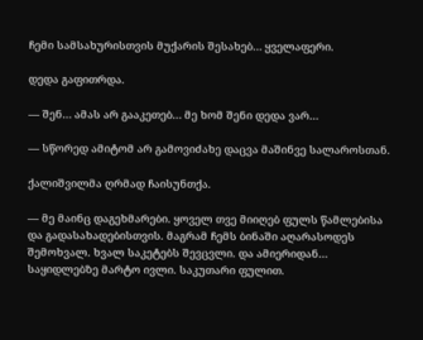ჩემი სამსახურისთვის მუქარის შესახებ… ყველაფერი.

დედა გაფითრდა.

— შენ… ამას არ გააკეთებ… მე ხომ შენი დედა ვარ…

— სწორედ ამიტომ არ გამოვიძახე დაცვა მაშინვე სალაროსთან.

ქალიშვილმა ღრმად ჩაისუნთქა.

— მე მაინც დაგეხმარები. ყოველ თვე მიიღებ ფულს წამლებისა და გადასახადებისთვის. მაგრამ ჩემს ბინაში აღარასოდეს შემოხვალ. ხვალ საკეტებს შევცვლი. და ამიერიდან… საყიდლებზე მარტო ივლი. საკუთარი ფულით.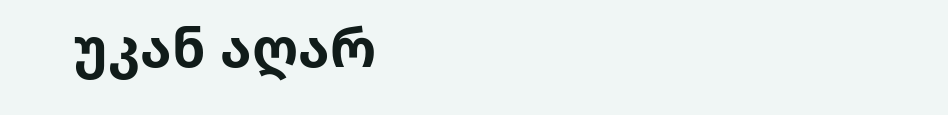უკან აღარ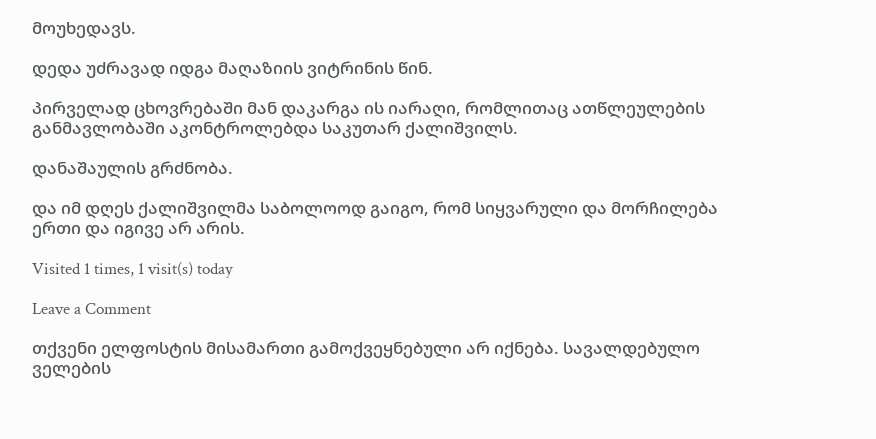მოუხედავს.

დედა უძრავად იდგა მაღაზიის ვიტრინის წინ.

პირველად ცხოვრებაში მან დაკარგა ის იარაღი, რომლითაც ათწლეულების განმავლობაში აკონტროლებდა საკუთარ ქალიშვილს.

დანაშაულის გრძნობა.

და იმ დღეს ქალიშვილმა საბოლოოდ გაიგო, რომ სიყვარული და მორჩილება ერთი და იგივე არ არის.

Visited 1 times, 1 visit(s) today

Leave a Comment

თქვენი ელფოსტის მისამართი გამოქვეყნებული არ იქნება. სავალდებულო ველების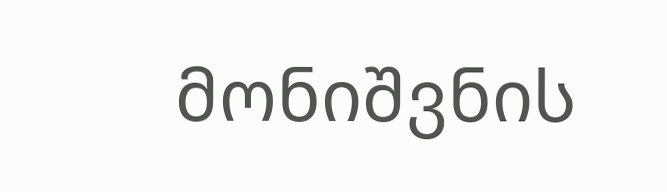მონიშვნის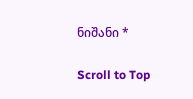ნიშანი *

Scroll to Top